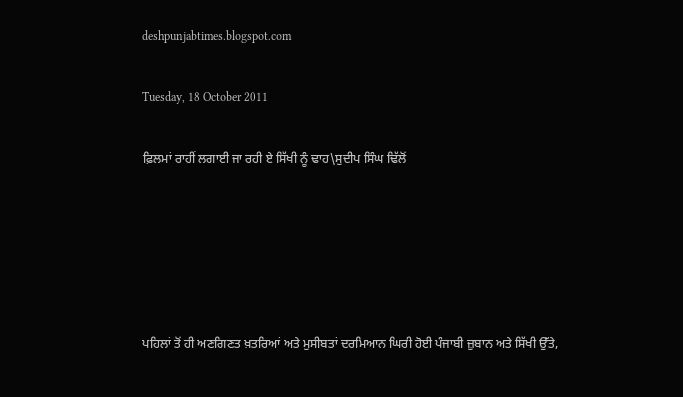deshpunjabtimes.blogspot.com

Tuesday, 18 October 2011

ਫ਼ਿਲਮਾਂ ਰਾਹੀਂ ਲਗਾਈ ਜਾ ਰਹੀ ਏ ਸਿੱਖੀ ਨੂੰ ਢਾਹ\ਸੁਦੀਪ ਸਿੰਘ ਢਿੱਲੋਂ





ਪਹਿਲਾਂ ਤੋਂ ਹੀ ਅਣਗਿਣਤ ਖ਼ਤਰਿਆਂ ਅਤੇ ਮੁਸੀਬਤਾਂ ਦਰਮਿਆਨ ਘਿਰੀ ਹੋਈ ਪੰਜਾਬੀ ਜ਼ੁਬਾਨ ਅਤੇ ਸਿੱਖੀ ਉੱਤੇ,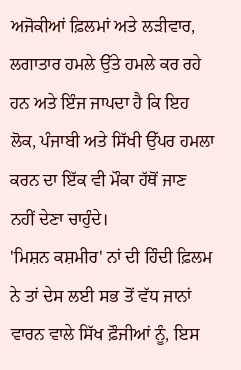ਅਜੋਕੀਆਂ ਫ਼ਿਲਮਾਂ ਅਤੇ ਲੜੀਵਾਰ, ਲਗਾਤਾਰ ਹਮਲੇ ਉੱਤੇ ਹਮਲੇ ਕਰ ਰਹੇ ਹਨ ਅਤੇ ਇੰਜ ਜਾਪਦਾ ਹੈ ਕਿ ਇਹ ਲੋਕ, ਪੰਜਾਬੀ ਅਤੇ ਸਿੱਖੀ ਉੱਪਰ ਹਮਲਾ ਕਰਨ ਦਾ ਇੱਕ ਵੀ ਮੌਕਾ ਹੱਥੋਂ ਜਾਣ ਨਹੀਂ ਦੇਣਾ ਚਾਹੁੰਦੇ।
'ਮਿਸ਼ਨ ਕਸ਼ਮੀਰ' ਨਾਂ ਦੀ ਹਿੰਦੀ ਫ਼ਿਲਮ ਨੇ ਤਾਂ ਦੇਸ ਲਈ ਸਭ ਤੋਂ ਵੱਧ ਜਾਨਾਂ ਵਾਰਨ ਵਾਲੇ ਸਿੱਖ ਫ਼ੌਜੀਆਂ ਨੂੰ, ਇਸ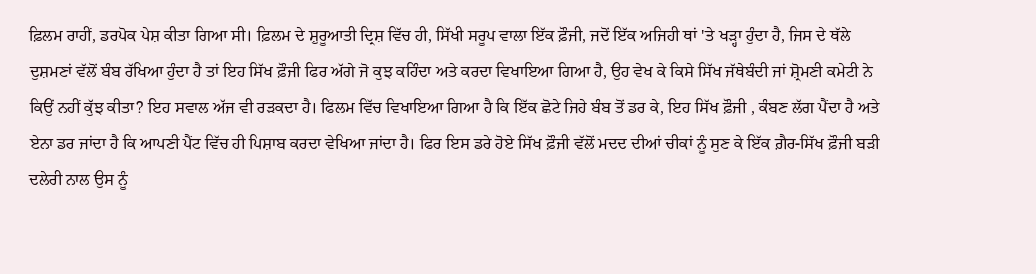ਫ਼ਿਲਮ ਰਾਹੀਂ, ਡਰਪੋਕ ਪੇਸ਼ ਕੀਤਾ ਗਿਆ ਸੀ। ਫ਼ਿਲਮ ਦੇ ਸ਼ੁਰੂਆਤੀ ਦ੍ਰਿਸ਼ ਵਿੱਚ ਹੀ, ਸਿੱਖੀ ਸਰੂਪ ਵਾਲਾ ਇੱਕ ਫ਼ੌਜੀ, ਜਦੋਂ ਇੱਕ ਅਜਿਹੀ ਥਾਂ 'ਤੇ ਖੜ੍ਹਾ ਹੁੰਦਾ ਹੈ, ਜਿਸ ਦੇ ਥੱਲੇ ਦੁਸ਼ਮਣਾਂ ਵੱਲੋਂ ਬੰਬ ਰੱਖਿਆ ਹੁੰਦਾ ਹੈ ਤਾਂ ਇਹ ਸਿੱਖ ਫ਼ੌਜੀ ਫਿਰ ਅੱਗੇ ਜੋ ਕੁਝ ਕਹਿੰਦਾ ਅਤੇ ਕਰਦਾ ਵਿਖਾਇਆ ਗਿਆ ਹੈ, ਉਹ ਵੇਖ ਕੇ ਕਿਸੇ ਸਿੱਖ ਜੱਥੇਬੰਦੀ ਜਾਂ ਸ਼੍ਰੋਮਣੀ ਕਮੇਟੀ ਨੇ ਕਿਉਂ ਨਹੀਂ ਕੁੱਝ ਕੀਤਾ? ਇਹ ਸਵਾਲ ਅੱਜ ਵੀ ਰੜਕਦਾ ਹੈ। ਫਿਲਮ ਵਿੱਚ ਵਿਖਾਇਆ ਗਿਆ ਹੈ ਕਿ ਇੱਕ ਛੋਟੇ ਜਿਹੇ ਬੰਬ ਤੋਂ ਡਰ ਕੇ, ਇਹ ਸਿੱਖ ਫ਼ੌਜੀ , ਕੰਬਣ ਲੱਗ ਪੈਂਦਾ ਹੈ ਅਤੇ ਏਨਾ ਡਰ ਜਾਂਦਾ ਹੈ ਕਿ ਆਪਣੀ ਪੈਂਟ ਵਿੱਚ ਹੀ ਪਿਸ਼ਾਬ ਕਰਦਾ ਵੇਖਿਆ ਜਾਂਦਾ ਹੈ। ਫਿਰ ਇਸ ਡਰੇ ਹੋਏ ਸਿੱਖ ਫ਼ੌਜੀ ਵੱਲੋਂ ਮਦਦ ਦੀਆਂ ਚੀਕਾਂ ਨੂੰ ਸੁਣ ਕੇ ਇੱਕ ਗ਼ੈਰ-ਸਿੱਖ ਫ਼ੌਜੀ ਬੜੀ ਦਲੇਰੀ ਨਾਲ ਉਸ ਨੂੰ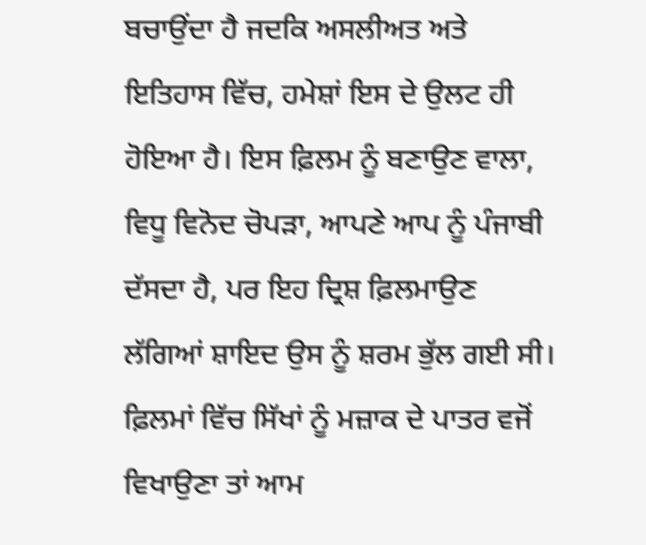ਬਚਾਉਂਦਾ ਹੈ ਜਦਕਿ ਅਸਲੀਅਤ ਅਤੇ ਇਤਿਹਾਸ ਵਿੱਚ, ਹਮੇਸ਼ਾਂ ਇਸ ਦੇ ਉਲਟ ਹੀ ਹੋਇਆ ਹੈ। ਇਸ ਫ਼ਿਲਮ ਨੂੰ ਬਣਾਉਣ ਵਾਲਾ, ਵਿਧੂ ਵਿਨੋਦ ਚੋਪੜਾ, ਆਪਣੇ ਆਪ ਨੂੰ ਪੰਜਾਬੀ ਦੱਸਦਾ ਹੈ, ਪਰ ਇਹ ਦ੍ਰਿਸ਼ ਫ਼ਿਲਮਾਉਣ ਲੱਗਿਆਂ ਸ਼ਾਇਦ ਉਸ ਨੂੰ ਸ਼ਰਮ ਭੁੱਲ ਗਈ ਸੀ।
ਫ਼ਿਲਮਾਂ ਵਿੱਚ ਸਿੱਖਾਂ ਨੂੰ ਮਜ਼ਾਕ ਦੇ ਪਾਤਰ ਵਜੋਂ ਵਿਖਾਉਣਾ ਤਾਂ ਆਮ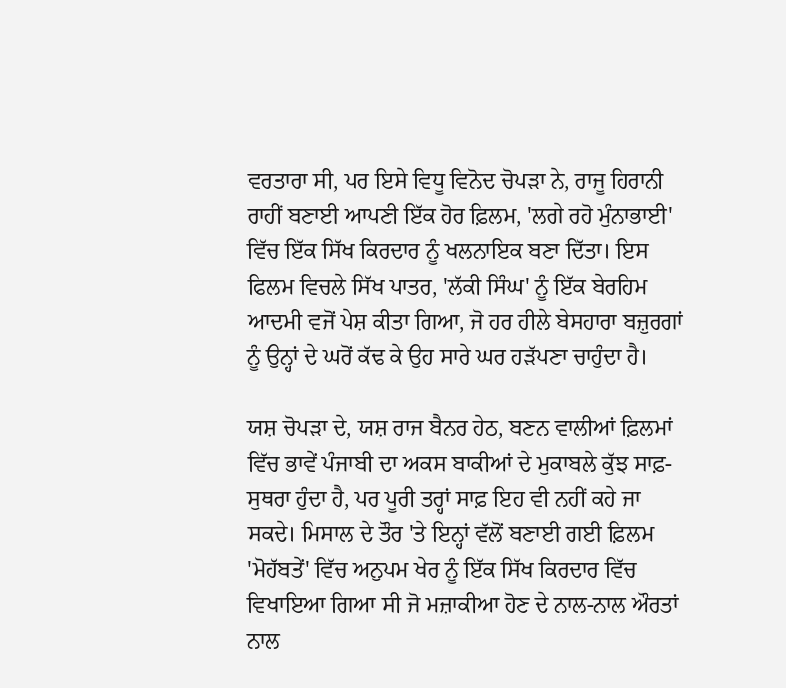ਵਰਤਾਰਾ ਸੀ, ਪਰ ਇਸੇ ਵਿਧੂ ਵਿਨੋਦ ਚੋਪੜਾ ਨੇ, ਰਾਜੂ ਹਿਰਾਨੀ ਰਾਹੀਂ ਬਣਾਈ ਆਪਣੀ ਇੱਕ ਹੋਰ ਫ਼ਿਲਮ, 'ਲਗੇ ਰਹੋ ਮੁੰਨਾਭਾਈ' ਵਿੱਚ ਇੱਕ ਸਿੱਖ ਕਿਰਦਾਰ ਨੂੰ ਖਲਨਾਇਕ ਬਣਾ ਦਿੱਤਾ। ਇਸ ਫਿਲਮ ਵਿਚਲੇ ਸਿੱਖ ਪਾਤਰ, 'ਲੱਕੀ ਸਿੰਘ' ਨੂੰ ਇੱਕ ਬੇਰਹਿਮ ਆਦਮੀ ਵਜੋਂ ਪੇਸ਼ ਕੀਤਾ ਗਿਆ, ਜੋ ਹਰ ਹੀਲੇ ਬੇਸਹਾਰਾ ਬਜ਼ੁਰਗਾਂ ਨੂੰ ਉਨ੍ਹਾਂ ਦੇ ਘਰੋਂ ਕੱਢ ਕੇ ਉਹ ਸਾਰੇ ਘਰ ਹੜੱਪਣਾ ਚਾਹੁੰਦਾ ਹੈ।

ਯਸ਼ ਚੋਪੜਾ ਦੇ, ਯਸ਼ ਰਾਜ ਬੈਨਰ ਹੇਠ, ਬਣਨ ਵਾਲੀਆਂ ਫ਼ਿਲਮਾਂ ਵਿੱਚ ਭਾਵੇਂ ਪੰਜਾਬੀ ਦਾ ਅਕਸ ਬਾਕੀਆਂ ਦੇ ਮੁਕਾਬਲੇ ਕੁੱਝ ਸਾਫ਼-ਸੁਥਰਾ ਹੁੰਦਾ ਹੈ, ਪਰ ਪੂਰੀ ਤਰ੍ਹਾਂ ਸਾਫ਼ ਇਹ ਵੀ ਨਹੀਂ ਕਹੇ ਜਾ ਸਕਦੇ। ਮਿਸਾਲ ਦੇ ਤੌਰ 'ਤੇ ਇਨ੍ਹਾਂ ਵੱਲੋਂ ਬਣਾਈ ਗਈ ਫ਼ਿਲਮ 'ਮੋਹੱਬਤੇਂ' ਵਿੱਚ ਅਨੁਪਮ ਖੇਰ ਨੂੰ ਇੱਕ ਸਿੱਖ ਕਿਰਦਾਰ ਵਿੱਚ ਵਿਖਾਇਆ ਗਿਆ ਸੀ ਜੋ ਮਜ਼ਾਕੀਆ ਹੋਣ ਦੇ ਨਾਲ-ਨਾਲ ਔਰਤਾਂ ਨਾਲ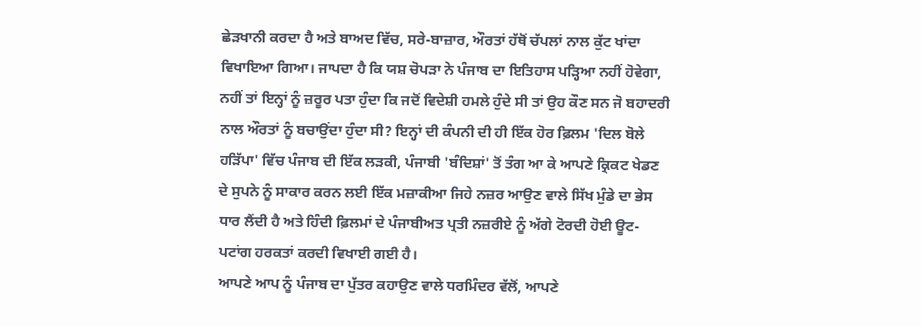ਛੇੜਖਾਨੀ ਕਰਦਾ ਹੈ ਅਤੇ ਬਾਅਦ ਵਿੱਚ, ਸਰੇ-ਬਾਜ਼ਾਰ, ਔਰਤਾਂ ਹੱਥੋਂ ਚੱਪਲਾਂ ਨਾਲ ਕੁੱਟ ਖਾਂਦਾ ਵਿਖਾਇਆ ਗਿਆ। ਜਾਪਦਾ ਹੈ ਕਿ ਯਸ਼ ਚੋਪੜਾ ਨੇ ਪੰਜਾਬ ਦਾ ਇਤਿਹਾਸ ਪੜ੍ਹਿਆ ਨਹੀਂ ਹੋਵੇਗਾ, ਨਹੀਂ ਤਾਂ ਇਨ੍ਹਾਂ ਨੂੰ ਜ਼ਰੂਰ ਪਤਾ ਹੁੰਦਾ ਕਿ ਜਦੋਂ ਵਿਦੇਸ਼ੀ ਹਮਲੇ ਹੁੰਦੇ ਸੀ ਤਾਂ ਉਹ ਕੌਣ ਸਨ ਜੋ ਬਹਾਦਰੀ ਨਾਲ ਔਰਤਾਂ ਨੂੰ ਬਚਾਉਂਦਾ ਹੁੰਦਾ ਸੀ? ਇਨ੍ਹਾਂ ਦੀ ਕੰਪਨੀ ਦੀ ਹੀ ਇੱਕ ਹੋਰ ਫ਼ਿਲਮ 'ਦਿਲ ਬੋਲੇ ਹੜਿੱਪਾ' ਵਿੱਚ ਪੰਜਾਬ ਦੀ ਇੱਕ ਲੜਕੀ, ਪੰਜਾਬੀ 'ਬੰਦਿਸ਼ਾਂ' ਤੋਂ ਤੰਗ ਆ ਕੇ ਆਪਣੇ ਕ੍ਰਿਕਟ ਖੇਡਣ ਦੇ ਸੁਪਨੇ ਨੂੰ ਸਾਕਾਰ ਕਰਨ ਲਈ ਇੱਕ ਮਜ਼ਾਕੀਆ ਜਿਹੇ ਨਜ਼ਰ ਆਉਣ ਵਾਲੇ ਸਿੱਖ ਮੁੰਡੇ ਦਾ ਭੇਸ ਧਾਰ ਲੈਂਦੀ ਹੈ ਅਤੇ ਹਿੰਦੀ ਫ਼ਿਲਮਾਂ ਦੇ ਪੰਜਾਬੀਅਤ ਪ੍ਰਤੀ ਨਜ਼ਰੀਏ ਨੂੰ ਅੱਗੇ ਟੋਰਦੀ ਹੋਈ ਊਟ-ਪਟਾਂਗ ਹਰਕਤਾਂ ਕਰਦੀ ਵਿਖਾਈ ਗਈ ਹੈ।
ਆਪਣੇ ਆਪ ਨੂੰ ਪੰਜਾਬ ਦਾ ਪੁੱਤਰ ਕਹਾਉਣ ਵਾਲੇ ਧਰਮਿੰਦਰ ਵੱਲੋਂ, ਆਪਣੇ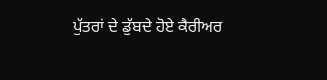ਪੁੱਤਰਾਂ ਦੇ ਡੁੱਬਦੇ ਹੋਏ ਕੈਰੀਅਰ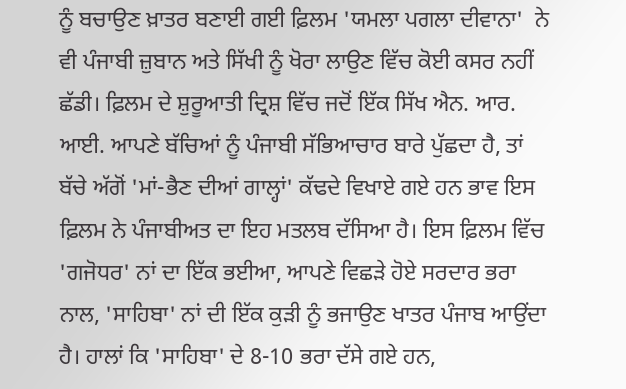ਨੂੰ ਬਚਾਉਣ ਖ਼ਾਤਰ ਬਣਾਈ ਗਈ ਫ਼ਿਲਮ 'ਯਮਲਾ ਪਗਲਾ ਦੀਵਾਨਾ'  ਨੇ ਵੀ ਪੰਜਾਬੀ ਜ਼ੁਬਾਨ ਅਤੇ ਸਿੱਖੀ ਨੂੰ ਖੋਰਾ ਲਾਉਣ ਵਿੱਚ ਕੋਈ ਕਸਰ ਨਹੀਂ ਛੱਡੀ। ਫ਼ਿਲਮ ਦੇ ਸ਼ੁਰੂਆਤੀ ਦ੍ਰਿਸ਼ ਵਿੱਚ ਜਦੋਂ ਇੱਕ ਸਿੱਖ ਐਨ. ਆਰ. ਆਈ. ਆਪਣੇ ਬੱਚਿਆਂ ਨੂੰ ਪੰਜਾਬੀ ਸੱਭਿਆਚਾਰ ਬਾਰੇ ਪੁੱਛਦਾ ਹੈ, ਤਾਂ ਬੱਚੇ ਅੱਗੋਂ 'ਮਾਂ-ਭੈਣ ਦੀਆਂ ਗਾਲ੍ਹਾਂ' ਕੱਢਦੇ ਵਿਖਾਏ ਗਏ ਹਨ ਭਾਵ ਇਸ ਫ਼ਿਲਮ ਨੇ ਪੰਜਾਬੀਅਤ ਦਾ ਇਹ ਮਤਲਬ ਦੱਸਿਆ ਹੈ। ਇਸ ਫ਼ਿਲਮ ਵਿੱਚ 'ਗਜੋਧਰ' ਨਾਂ ਦਾ ਇੱਕ ਭਈਆ, ਆਪਣੇ ਵਿਛੜੇ ਹੋਏ ਸਰਦਾਰ ਭਰਾ ਨਾਲ, 'ਸਾਹਿਬਾ' ਨਾਂ ਦੀ ਇੱਕ ਕੁੜੀ ਨੂੰ ਭਜਾਉਣ ਖਾਤਰ ਪੰਜਾਬ ਆਉਂਦਾ ਹੈ। ਹਾਲਾਂ ਕਿ 'ਸਾਹਿਬਾ' ਦੇ 8-10 ਭਰਾ ਦੱਸੇ ਗਏ ਹਨ,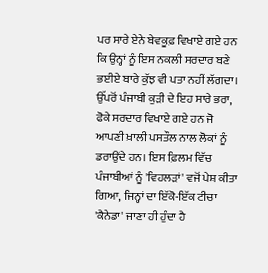ਪਰ ਸਾਰੇ ਏਨੇ ਬੇਵਕੂਫ਼ ਵਿਖਾਏ ਗਏ ਹਨ ਕਿ ਉਨ੍ਹਾਂ ਨੂੰ ਇਸ ਨਕਲੀ ਸਰਦਾਰ ਬਣੇ ਭਈਏ ਬਾਰੇ ਕੁੱਝ ਵੀ ਪਤਾ ਨਹੀਂ ਲੱਗਦਾ। ਉੱਪਰੋਂ ਪੰਜਾਬੀ ਕੁੜੀ ਦੇ ਇਹ ਸਾਰੇ ਭਰਾ, ਫੋਕੇ ਸਰਦਾਰ ਵਿਖਾਏ ਗਏ ਹਨ ਜੋ ਆਪਣੀ ਖ਼ਾਲੀ ਪਸਤੌਲ ਨਾਲ ਲੋਕਾਂ ਨੂੰ ਡਰਾਉਂਦੇ ਹਨ। ਇਸ ਫ਼ਿਲਮ ਵਿੱਚ ਪੰਜਾਬੀਆਂ ਨੂੰ 'ਵਿਹਲੜਾਂ' ਵਜੋਂ ਪੇਸ਼ ਕੀਤਾ ਗਿਆ, ਜਿਨ੍ਹਾਂ ਦਾ ਇੱਕੋ-ਇੱਕ ਟੀਚਾ 'ਕੈਨੇਡਾ' ਜਾਣਾ ਹੀ ਹੁੰਦਾ ਹੈ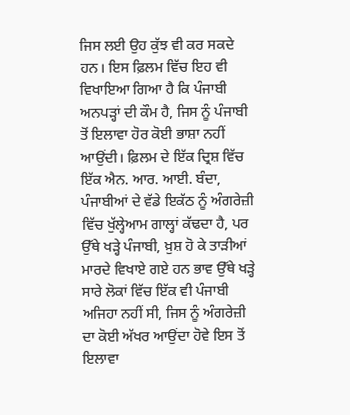ਜਿਸ ਲਈ ਉਹ ਕੁੱਝ ਵੀ ਕਰ ਸਕਦੇ ਹਨ। ਇਸ ਫ਼ਿਲਮ ਵਿੱਚ ਇਹ ਵੀ ਵਿਖਾਇਆ ਗਿਆ ਹੈ ਕਿ ਪੰਜਾਬੀ ਅਨਪੜ੍ਹਾਂ ਦੀ ਕੌਮ ਹੈ, ਜਿਸ ਨੂੰ ਪੰਜਾਬੀ ਤੋਂ ਇਲਾਵਾ ਹੋਰ ਕੋਈ ਭਾਸ਼ਾ ਨਹੀਂ ਆਉਂਦੀ। ਫ਼ਿਲਮ ਦੇ ਇੱਕ ਦ੍ਰਿਸ਼ ਵਿੱਚ ਇੱਕ ਐਨ. ਆਰ. ਆਈ. ਬੰਦਾ, ਪੰਜਾਬੀਆਂ ਦੇ ਵੱਡੇ ਇਕੱਠ ਨੂੰ ਅੰਗਰੇਜ਼ੀ ਵਿੱਚ ਖੁੱਲ੍ਹੇਆਮ ਗਾਲ੍ਹਾਂ ਕੱਢਦਾ ਹੈ, ਪਰ ਉੱਥੇ ਖੜ੍ਹੇ ਪੰਜਾਬੀ, ਖ਼ੁਸ਼ ਹੋ ਕੇ ਤਾੜੀਆਂ ਮਾਰਦੇ ਵਿਖਾਏ ਗਏ ਹਨ ਭਾਵ ਉੱਥੇ ਖੜ੍ਹੇ ਸਾਰੇ ਲੋਕਾਂ ਵਿੱਚ ਇੱਕ ਵੀ ਪੰਜਾਬੀ ਅਜਿਹਾ ਨਹੀਂ ਸੀ, ਜਿਸ ਨੂੰ ਅੰਗਰੇਜ਼ੀ ਦਾ ਕੋਈ ਅੱਖਰ ਆਉਂਦਾ ਹੋਵੇ ਇਸ ਤੋਂ ਇਲਾਵਾ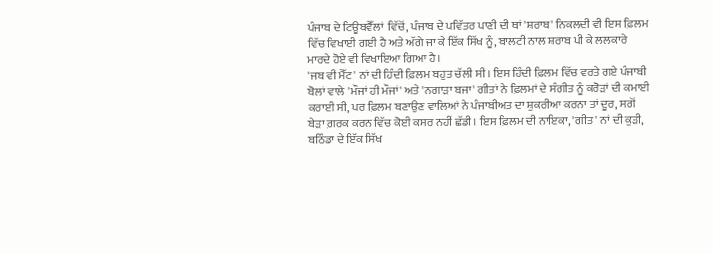ਪੰਜਾਬ ਦੇ ਟਿਊਬਵੈੱਲਾਂ  ਵਿੱਚੋਂ, ਪੰਜਾਬ ਦੇ ਪਵਿੱਤਰ ਪਾਣੀ ਦੀ ਥਾਂ 'ਸ਼ਰਾਬ' ਨਿਕਲਦੀ ਵੀ ਇਸ ਫ਼ਿਲਮ ਵਿੱਚ ਵਿਖਾਈ ਗਈ ਹੈ ਅਤੇ ਅੱਗੇ ਜਾ ਕੇ ਇੱਕ ਸਿੱਖ ਨੂੰ, ਬਾਲਟੀ ਨਾਲ ਸ਼ਰਾਬ ਪੀ ਕੇ ਲਲਕਾਰੇ ਮਾਰਦੇ ਹੋਏ ਵੀ ਵਿਖਾਇਆ ਗਿਆ ਹੈ।
'ਜਬ ਵੀ ਮੈੱਟ' ਨਾਂ ਦੀ ਹਿੰਦੀ ਫ਼ਿਲਮ ਬਹੁਤ ਚੱਲੀ ਸੀ। ਇਸ ਹਿੰਦੀ ਫ਼ਿਲਮ ਵਿੱਚ ਵਰਤੇ ਗਏ ਪੰਜਾਬੀ ਬੋਲਾਂ ਵਾਲੇ 'ਮੌਜਾਂ ਹੀ ਮੌਜਾਂ' ਅਤੇ 'ਨਗਾੜਾ ਬਜਾ' ਗੀਤਾਂ ਨੇ ਫ਼ਿਲਮਾਂ ਦੇ ਸੰਗੀਤ ਨੂੰ ਕਰੋੜਾਂ ਦੀ ਕਮਾਈ ਕਰਾਈ ਸੀ, ਪਰ ਫ਼ਿਲਮ ਬਣਾਉਣ ਵਾਲਿਆਂ ਨੇ ਪੰਜਾਬੀਅਤ ਦਾ ਸ਼ੁਕਰੀਆ ਕਰਨਾ ਤਾਂ ਦੂਰ, ਸਗੋਂ ਬੇੜਾ ਗ਼ਰਕ ਕਰਨ ਵਿੱਚ ਕੋਈ ਕਸਰ ਨਹੀਂ ਛੱਡੀ। ਇਸ ਫ਼ਿਲਮ ਦੀ ਨਾਇਕਾ, 'ਗੀਤ' ਨਾਂ ਦੀ ਕੁੜੀ, ਬਠਿੰਡਾ ਦੇ ਇੱਕ ਸਿੱਖ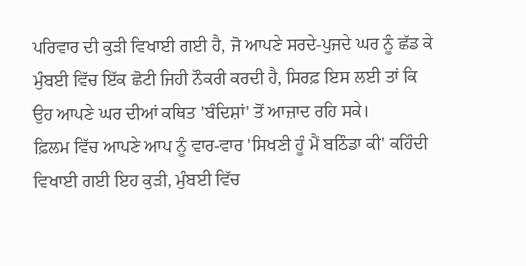ਪਰਿਵਾਰ ਦੀ ਕੁੜੀ ਵਿਖਾਈ ਗਈ ਹੈ, ਜੋ ਆਪਣੇ ਸਰਦੇ-ਪੁਜਦੇ ਘਰ ਨੂੰ ਛੱਡ ਕੇ ਮੁੰਬਈ ਵਿੱਚ ਇੱਕ ਛੋਟੀ ਜਿਹੀ ਨੌਕਰੀ ਕਰਦੀ ਹੈ, ਸਿਰਫ਼ ਇਸ ਲਈ ਤਾਂ ਕਿ ਉਹ ਆਪਣੇ ਘਰ ਦੀਆਂ ਕਥਿਤ 'ਬੰਦਿਸ਼ਾਂ' ਤੋਂ ਆਜ਼ਾਦ ਰਹਿ ਸਕੇ।
ਫ਼ਿਲਮ ਵਿੱਚ ਆਪਣੇ ਆਪ ਨੂੰ ਵਾਰ-ਵਾਰ 'ਸਿਖਣੀ ਹੂੰ ਮੈਂ ਬਠਿੰਡਾ ਕੀ' ਕਹਿੰਦੀ ਵਿਖਾਈ ਗਈ ਇਹ ਕੁੜੀ, ਮੁੰਬਈ ਵਿੱਚ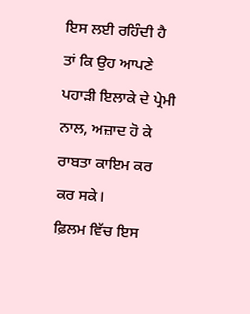ਇਸ ਲਈ ਰਹਿੰਦੀ ਹੈ ਤਾਂ ਕਿ ਉਹ ਆਪਣੇ ਪਹਾੜੀ ਇਲਾਕੇ ਦੇ ਪ੍ਰੇਮੀ ਨਾਲ, ਅਜ਼ਾਦ ਹੋ ਕੇ ਰਾਬਤਾ ਕਾਇਮ ਕਰ ਕਰ ਸਕੇ।
ਫ਼ਿਲਮ ਵਿੱਚ ਇਸ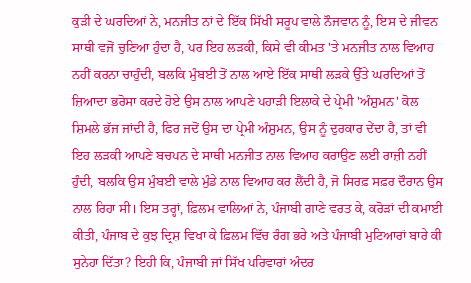ਕੁੜੀ ਦੇ ਘਰਦਿਆਂ ਨੇ, ਮਨਜੀਤ ਨਾਂ ਦੇ ਇੱਕ ਸਿੱਖੀ ਸਰੂਪ ਵਾਲੇ ਨੌਜਵਾਨ ਨੂੰ, ਇਸ ਦੇ ਜੀਵਨ ਸਾਥੀ ਵਜੋਂ ਚੁਣਿਆ ਹੁੰਦਾ ਹੈ, ਪਰ ਇਹ ਲੜਕੀ, ਕਿਸੇ ਵੀ ਕੀਮਤ 'ਤੇ ਮਨਜੀਤ ਨਾਲ ਵਿਆਹ ਨਹੀਂ ਕਰਨਾ ਚਾਹੁੰਦੀ, ਬਲਕਿ ਮੁੰਬਈ ਤੋਂ ਨਾਲ ਆਏ ਇੱਕ ਸਾਥੀ ਲੜਕੇ ਉੱਤੇ ਘਰਦਿਆਂ ਤੋਂ ਜ਼ਿਆਦਾ ਭਰੋਸਾ ਕਰਦੇ ਹੋਏ ਉਸ ਨਾਲ ਆਪਣੇ ਪਹਾੜੀ ਇਲਾਕੇ ਦੇ ਪ੍ਰੇਮੀ 'ਅੰਸ਼ੁਮਨ' ਕੋਲ ਸ਼ਿਮਲੇ ਭੱਜ ਜਾਂਦੀ ਹੈ, ਫਿਰ ਜਦੋਂ ਉਸ ਦਾ ਪ੍ਰੇਮੀ ਅੰਸ਼ੁਮਨ, ਉਸ ਨੂੰ ਦੁਰਕਾਰ ਦੇਂਦਾ ਹੈ, ਤਾਂ ਵੀ ਇਹ ਲੜਕੀ ਆਪਣੇ ਬਚਪਨ ਦੇ ਸਾਥੀ ਮਨਜੀਤ ਨਾਲ ਵਿਆਹ ਕਰਾਉਣ ਲਈ ਰਾਜ਼ੀ ਨਹੀਂ ਹੁੰਦੀ, ਬਲਕਿ ਉਸ ਮੁੰਬਈ ਵਾਲੇ ਮੁੰਡੇ ਨਾਲ ਵਿਆਹ ਕਰ ਲੈਂਦੀ ਹੈ, ਜੋ ਸਿਰਫ਼ ਸਫ਼ਰ ਦੌਰਾਨ ਉਸ ਨਾਲ ਰਿਹਾ ਸੀ। ਇਸ ਤਰ੍ਹਾਂ, ਫ਼ਿਲਮ ਵਾਲਿਆਂ ਨੇ, ਪੰਜਾਬੀ ਗਾਣੇ ਵਰਤ ਕੇ, ਕਰੋੜਾਂ ਦੀ ਕਮਾਈ ਕੀਤੀ, ਪੰਜਾਬ ਦੇ ਕੁਝ ਦ੍ਰਿਸ਼ ਵਿਖਾ ਕੇ ਫ਼ਿਲਮ ਵਿੱਚ ਰੰਗ ਭਰੇ ਅਤੇ ਪੰਜਾਬੀ ਮੁਟਿਆਰਾਂ ਬਾਰੇ ਕੀ ਸੁਨੇਹਾ ਦਿੱਤਾ? ਇਹੀ ਕਿ, ਪੰਜਾਬੀ ਜਾਂ ਸਿੱਖ ਪਰਿਵਾਰਾਂ ਅੰਦਰ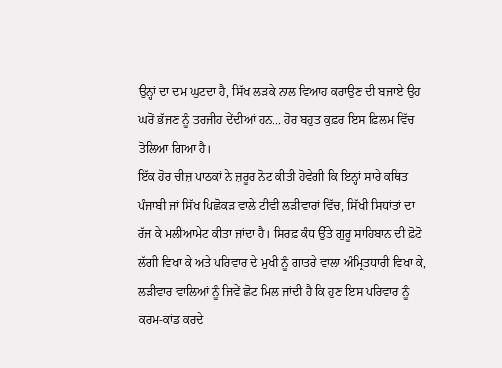ਉਨ੍ਹਾਂ ਦਾ ਦਮ ਘੁਟਦਾ ਹੈ, ਸਿੱਖ ਲੜਕੇ ਨਾਲ ਵਿਆਹ ਕਰਾਉਣ ਦੀ ਬਜਾਏ ਉਹ ਘਰੋਂ ਭੱਜਣ ਨੂੰ ਤਰਜੀਹ ਦੇਂਦੀਆਂ ਹਨ... ਹੋਰ ਬਹੁਤ ਕੁਫ਼ਰ ਇਸ ਫ਼ਿਲਮ ਵਿੱਚ ਤੋਲਿਆ ਗਿਆ ਹੈ।
ਇੱਕ ਹੋਰ ਚੀਜ਼ ਪਾਠਕਾਂ ਨੇ ਜ਼ਰੂਰ ਨੋਟ ਕੀਤੀ ਹੋਵੇਗੀ ਕਿ ਇਨ੍ਹਾਂ ਸਾਰੇ ਕਥਿਤ ਪੰਜਾਬੀ ਜਾਂ ਸਿੱਖ ਪਿਛੋਕੜ ਵਾਲੇ ਟੀਵੀ ਲੜੀਵਾਰਾਂ ਵਿੱਚ, ਸਿੱਖੀ ਸਿਧਾਂਤਾਂ ਦਾ ਰੱਜ ਕੇ ਮਲੀਆਮੇਟ ਕੀਤਾ ਜਾਂਦਾ ਹੈ। ਸਿਰਫ਼ ਕੰਧ ਉੱਤੇ ਗੁਰੂ ਸਾਹਿਬਾਨ ਦੀ ਫ਼ੋਟੋ ਲੱਗੀ ਵਿਖਾ ਕੇ ਅਤੇ ਪਰਿਵਾਰ ਦੇ ਮੁਖੀ ਨੂੰ ਗਾਤਰੇ ਵਾਲਾ ਅੰਮ੍ਰਿਤਧਾਰੀ ਵਿਖਾ ਕੇ, ਲੜੀਵਾਰ ਵਾਲਿਆਂ ਨੂੰ ਜਿਵੇਂ ਛੋਟ ਮਿਲ ਜਾਂਦੀ ਹੈ ਕਿ ਹੁਣ ਇਸ ਪਰਿਵਾਰ ਨੂੰ ਕਰਮ-ਕਾਂਡ ਕਰਦੇ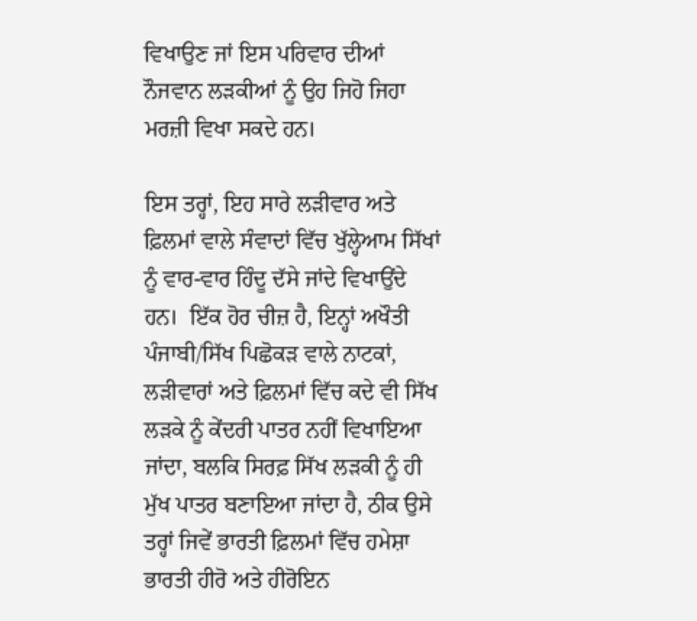ਵਿਖਾਉਣ ਜਾਂ ਇਸ ਪਰਿਵਾਰ ਦੀਆਂ ਨੌਜਵਾਨ ਲੜਕੀਆਂ ਨੂੰ ਉਹ ਜਿਹੋ ਜਿਹਾ ਮਰਜ਼ੀ ਵਿਖਾ ਸਕਦੇ ਹਨ।

ਇਸ ਤਰ੍ਹਾਂ, ਇਹ ਸਾਰੇ ਲੜੀਵਾਰ ਅਤੇ ਫ਼ਿਲਮਾਂ ਵਾਲੇ ਸੰਵਾਦਾਂ ਵਿੱਚ ਖੁੱਲ੍ਹੇਆਮ ਸਿੱਖਾਂ ਨੂੰ ਵਾਰ-ਵਾਰ ਹਿੰਦੂ ਦੱਸੇ ਜਾਂਦੇ ਵਿਖਾਉਂਦੇ ਹਨ।  ਇੱਕ ਹੋਰ ਚੀਜ਼ ਹੈ, ਇਨ੍ਹਾਂ ਅਖੌਤੀ ਪੰਜਾਬੀ/ਸਿੱਖ ਪਿਛੋਕੜ ਵਾਲੇ ਨਾਟਕਾਂ, ਲੜੀਵਾਰਾਂ ਅਤੇ ਫ਼ਿਲਮਾਂ ਵਿੱਚ ਕਦੇ ਵੀ ਸਿੱਖ ਲੜਕੇ ਨੂੰ ਕੇਂਦਰੀ ਪਾਤਰ ਨਹੀਂ ਵਿਖਾਇਆ ਜਾਂਦਾ, ਬਲਕਿ ਸਿਰਫ਼ ਸਿੱਖ ਲੜਕੀ ਨੂੰ ਹੀ ਮੁੱਖ ਪਾਤਰ ਬਣਾਇਆ ਜਾਂਦਾ ਹੈ, ਠੀਕ ਉਸੇ ਤਰ੍ਹਾਂ ਜਿਵੇਂ ਭਾਰਤੀ ਫ਼ਿਲਮਾਂ ਵਿੱਚ ਹਮੇਸ਼ਾ ਭਾਰਤੀ ਹੀਰੋ ਅਤੇ ਹੀਰੋਇਨ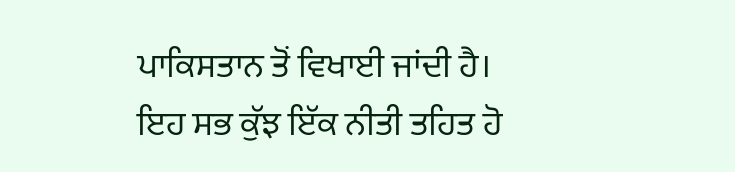ਪਾਕਿਸਤਾਨ ਤੋਂ ਵਿਖਾਈ ਜਾਂਦੀ ਹੈ। ਇਹ ਸਭ ਕੁੱਝ ਇੱਕ ਨੀਤੀ ਤਹਿਤ ਹੋ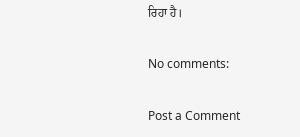ਰਿਹਾ ਹੈ।

No comments:

Post a Comment